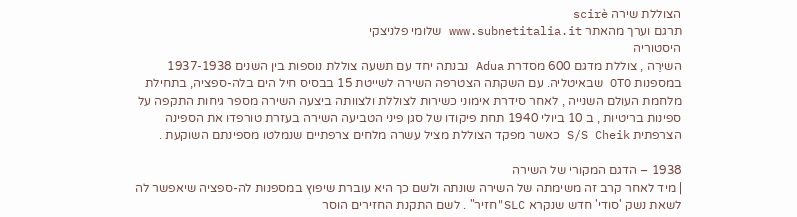הצוללת שירה scirè
תרגם וערך מהאתר www.subnetitalia.it שלומי פלניצקי
היסטוריה
השירֵה , צוללת מדגם 600 מסדרת Adua נבנתה יחד עם תשעה צוללת נוספות בין השנים 1937-1938 במספנות OTO שבאיטליה. עם השקתה הצטרפה השירה לשייטת 15 בבסיס חיל הים בלה-ספציה, בתחילת מלחמת העולם השנייה , לאחר סידרת אימוני כשירות לצוללת ולצוותה ביצעה השירה מספר גיחות התקפה על ספינות בריטיות , ב 10 ביולי 1940 תחת פיקודו של סגן פיני הטביעה השירה בעזרת טורפדו את הספינה הצרפתית S/S Cheik כאשר מפקד הצוללת מציל עשרה מלחים צרפתיים שנמלטו מספינתם השוקעת .

1938 – הדגם המקורי של השירה
| מיד לאחר קרב זה משימתה של השירה שונתה ולשם כך היא עוברת שיפוץ במספנות לה-ספציה שיאפשר לה לשאת נשק 'סודי' חדש שנקרא SLC"חזיר" . לשם התקנת החזירים הוסר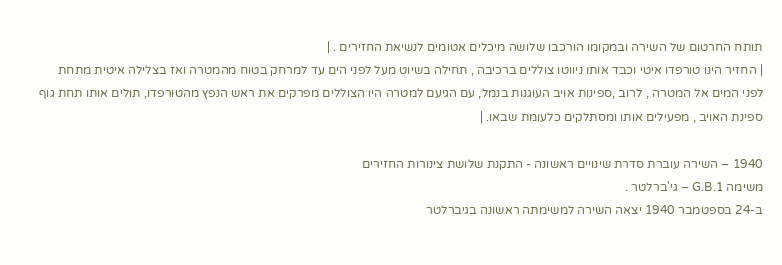תותח החרטום של השירה ובמקומו הורכבו שלושה מיכלים אטומים לנשיאת החזירים . |
| החזיר הינו טורפדו איטי וכבד אותו ניווטו צוללים ברכיבה , תחילה בשיוט מעל לפני הים עד למרחק בטוח מהמטרה ואז בצלילה איטית מתחת לפני המים אל המטרה , לרוב ,ספינות אויב העוגנות בנמל, עם הגיעם למטרה היו הצוללים מפרקים את ראש הנפץ מהטורפדו, תולים אותו תחת גוף ספינת האויב , מפעילים אותו ומסתלקים כלעומת שבאו. |

1940 – השירה עוברת סדרת שינויים ראשונה - התקנת שלושת צינורות החזירים
משימה G.B.1 – גי'ברלטר .
ב-24 בספטמבר 1940 יצאה השירה למשימתה ראשונה בגיברלטר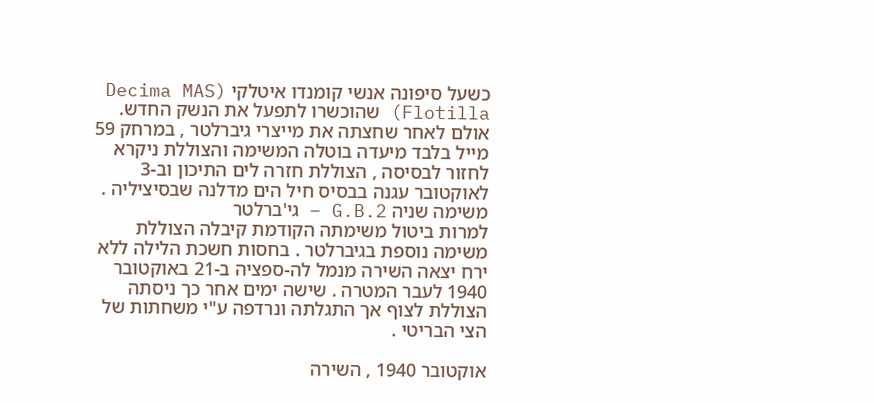כשעל סיפונה אנשי קומנדו איטלקי (Decima MAS Flotilla) שהוכשרו לתפעל את הנשק החדש.
אולם לאחר שחצתה את מייצרי גיברלטר , במרחק 59 מייל בלבד מיעדה בוטלה המשימה והצוללת ניקרא לחזור לבסיסה , הצוללת חזרה לים התיכון וב-3 לאוקטובר עגנה בבסיס חיל הים מדלנה שבסיציליה .
משימה שניה G.B.2 – גי'ברלטר
למרות ביטול משימתה הקודמת קיבלה הצוללת משימה נוספת בגיברלטר . בחסות חשכת הלילה ללא ירח יצאה השירה מנמל לה-ספציה ב-21 באוקטובר 1940 לעבר המטרה . שישה ימים אחר כך ניסתה הצוללת לצוף אך התגלתה ונרדפה ע"י משחתות של הצי הבריטי .

אוקטובר 1940 , השירה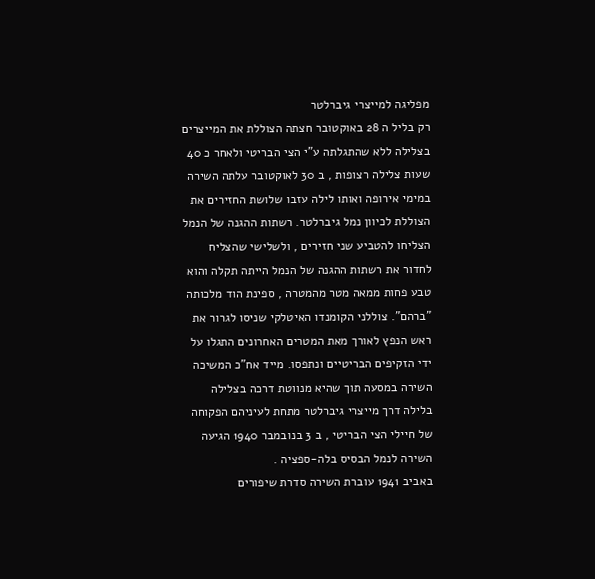מפליגה למייצרי גיברלטר
רק בליל ה 28 באוקטובר חצתה הצוללת את המייצרים בצלילה ללא שהתגלתה ע"י הצי הבריטי ולאחר כ 40 שעות צלילה רצופות , ב 30 לאוקטובר עלתה השירה במימי אירופה ואותו לילה עזבו שלושת החזירים את הצוללת לכיוון נמל גיברלטר. רשתות ההגנה של הנמל הצליחו להטביע שני חזירים , ולשלישי שהצליח לחדור את רשתות ההגנה של הנמל הייתה תקלה והוא טבע פחות ממאה מטר מהמטרה , ספינת הוד מלכותה "ברהם". צוללני הקומנדו האיטלקי שניסו לגרור את ראש הנפץ לאורך מאת המטרים האחרונים התגלו על ידי הזקיפים הבריטיים ונתפסו. מייד אח"כ המשיכה השירה במסעה תוך שהיא מנווטת דרכה בצלילה בלילה דרך מייצרי גיברלטר מתחת לעיניהם הפקוחה של חיילי הצי הבריטי , ב 3 בנובמבר 1940 הגיעה השירה לנמל הבסיס בלה-ספציה .
באביב 1941 עוברת השירה סדרת שיפורים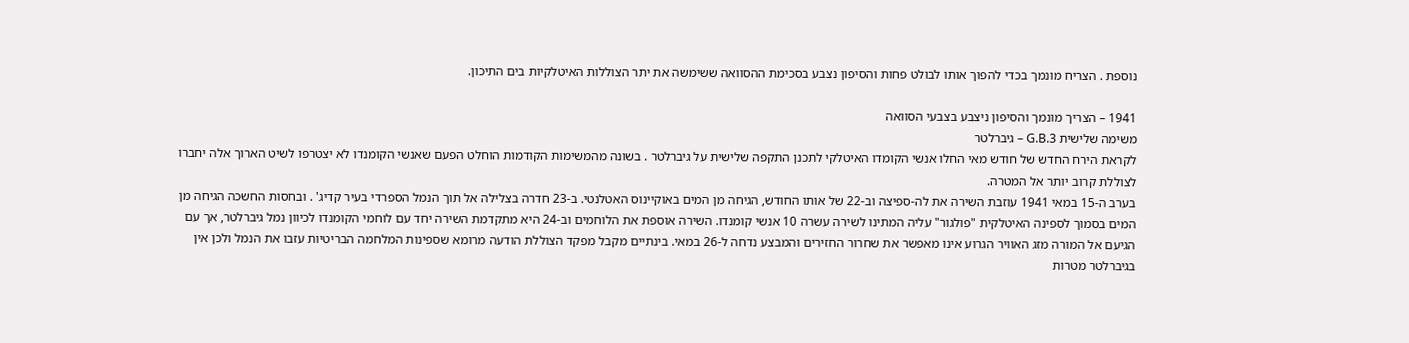נוספת . הצריח מונמך בכדי להפוך אותו לבולט פחות והסיפון נצבע בסכימת ההסוואה ששימשה את יתר הצוללות האיטלקיות בים התיכון.

1941 – הצריך מונמך והסיפון ניצבע בצבעי הסוואה
משימה שלישית G.B.3 – גיברלטר
לקראת הירח החדש של חודש מאי החלו אנשי הקומדו האיטלקי לתכנן התקפה שלישית על גיברלטר . בשונה מהמשימות הקודמות הוחלט הפעם שאנשי הקומנדו לא יצטרפו לשיט הארוך אלה יחברו לצוללת קרוב יותר אל המטרה.
בערב ה-15 במאי 1941 עוזבת השירה את לה-ספיצה וב-22 של אותו החודש, הגיחה מן המים באוקיינוס האטלנטי. ב-23 חדרה בצלילה אל תוך הנמל הספרדי בעיר קדיג' . ובחסות החשכה הגיחה מן המים בסמוך לספינה האיטלקית "פולגור" עליה המתינו לשירה עשרה 10 אנשי קומנדו. השירה אוספת את הלוחמים וב-24 היא מתקדמת השירה יחד עם לוחמי הקומנדו לכיוון נמל גיברלטר, אך עם הגיעם אל המורה מזג האוויר הגרוע אינו מאפשר את שחרור החזירים והמבצע נדחה ל-26 במאי. בינתיים מקבל מפקד הצוללת הודעה מרומא שספינות המלחמה הבריטיות עזבו את הנמל ולכן אין בגיברלטר מטרות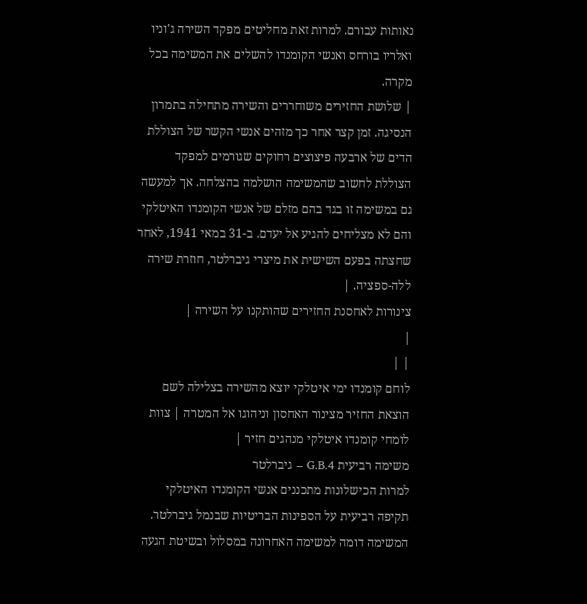נאותות עבורם. למרות זאת מחליטים מפקד השירה ג'וניו ואלריו בורחס ואנשי הקומנדו להשלים את המשימה בכל מקרה.
| שלושת החזירים משוחררים והשירה מתחילה בתמרון הנסיגה. זמן קצר אחר כך מזהים אנשי הקשר של הצוללת הדים של ארבעה פיצוצים רחוקים שגורמים למפקד הצוללת לחשוב שהמשימה הושלמה בהצלחה. אך למעשה גם במשימה זו בגד בהם מזלם של אנשי הקומנדו האיטלקי והם לא מצליחים להגיע אל יעדם. ב-31 במאי 1941, לאחר שחצתה בפעם השישית את מיצרי גיברלטר, חוזרת שירה ללה-ספציה. |
צינורות לאחסנת החזירים שהותקנו על השירה |
|
| |
לוחם קומנדו ימי איטלקי יוצא מהשירה בצלילה לשם הוצאת החזיר מצינור האחסון וניהוגו אל המטרה | צוות לומחי קומנדו איטלקי מנהגים חזיר |
משימה רביעית G.B.4 – גיברלטר
למרות הכישלונות מתכננים אנשי הקומנדו האיטלקי תקיפה רביעית על הספינות הבריטיות שבנמל גיברלטר. המשימה דומה למשימה האחרונה במסלול ובשיטת הגעה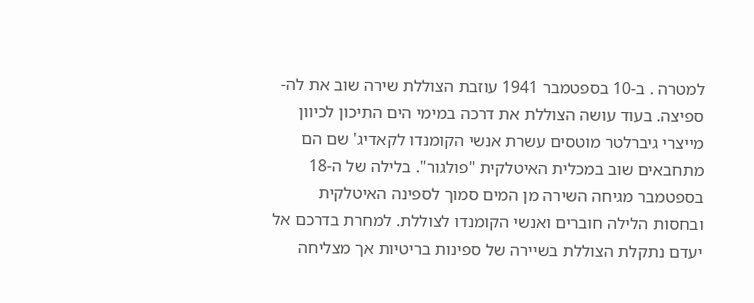למטרה . ב-10 בספטמבר 1941 עוזבת הצוללת שירה שוב את לה-ספיצה. בעוד עושה הצוללת את דרכה במימי הים התיכון לכיוון מייצרי גיברלטר מוטסים עשרת אנשי הקומנדו לקאדיג' שם הם מתחבאים שוב במכלית האיטלקית "פולגור". בלילה של ה-18 בספטמבר מגיחה השירה מן המים סמוך לספינה האיטלקית ובחסות הלילה חוברים ואנשי הקומנדו לצוללת. למחרת בדרכם אל יעדם נתקלת הצוללת בשיירה של ספינות בריטיות אך מצליחה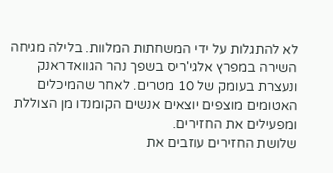לא להתגלות על ידי המשחתות המלוות. בלילה מגיחה השירה במפרץ אלגי'ריס בשפך נהר הגוואדראנק ונעצרת בעומק של 10 מטרים. לאחר שהמיכלים האטומים מוצפים יוצאים אנשים הקומנדו מן הצוללת ומפעילים את החזירים.
שלושת החזירים עוזבים את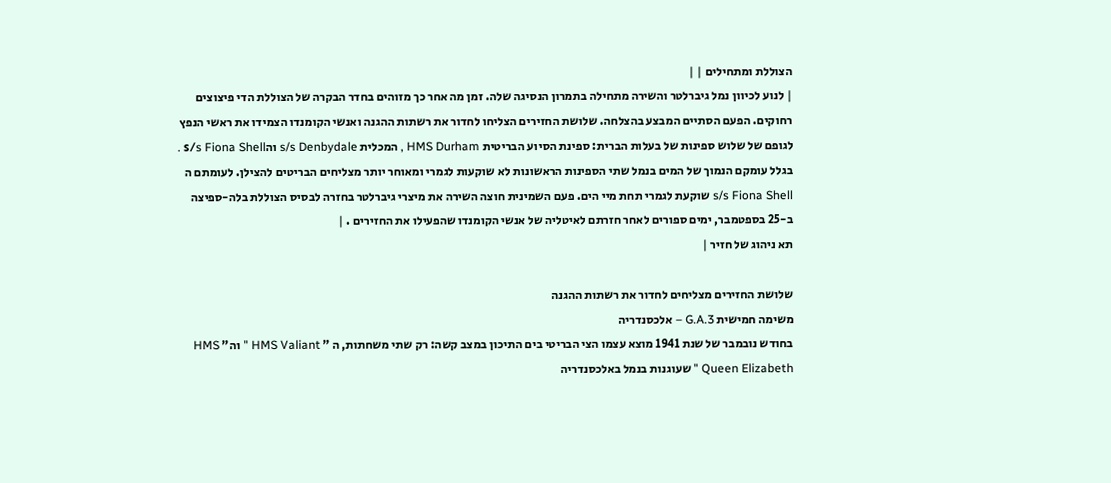הצוללת ומתחילים | |
| לנוע לכיוון נמל גיברלטר והשירה מתחילה בתמרון הנסיגה שלה. זמן מה אחר כך מזוהים בחדר הבקרה של הצוללת הדי פיצוצים רחוקים. הפעם הסתיים המבצע בהצלחה. שלושת החזירים הצליחו לחדור את רשתות ההגנה ואנשי הקומנדו הצמידו את ראשי הנפץ לגופם של שלוש ספינות של בעלות הברית: ספינת הסיוע הבריטית HMS Durham , המכלית s/s Denbydale והs/s Fiona Shell . בגלל עומקם הנמוך של המים בנמל שתי הספינות הראשונות לא שוקעות לגמרי ומאוחר יותר מצליחים הבריטים להצילן. לעומתם ה s/s Fiona Shell שוקעת לגמרי תחת מיי הים. פעם השמינית חוצה השירה את מיצרי גיברלטר בחזרה לבסיס הצוללת בלה-ספיצה ב-25 בספטמבר, ימים ספורים לאחר חזרתם לאיטליה של אנשי הקומנדו שהפעילו את החזירים . |
תא ניהוג של חזיר |

שלושת החזירים מצליחים לחדור את רשתות ההגנה
משימה חמישית G.A.3 – אלכסנדריה
בחודש נובמבר של שנת 1941 מוצא עצמו הצי הבריטי בים התיכון במצב קשה: רק שתי משחתות, ה " HMS Valiant " וה" HMS Queen Elizabeth " שעוגנות בנמל באלכסנדריה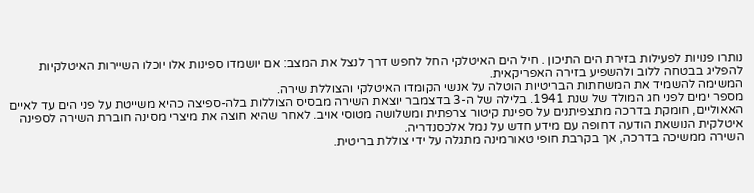נותרו פנויות לפעילות בזירת הים התיכון . חיל הים האיטלקי החל לחפש דרך לנצל את המצב: אם יושמדו ספינות אלו יוכלו השיירות האיטלקיות להפליג בבטחה ללוב ולהשפיע בזירה האפריקאית.
המשימה להשמיד את המשחתות הבריטיות הוטלה על אנשי הקומדו האיטלקי והצוללת שירה.
מספר ימים לפני חג המולד של שנת 1941. בלילה של ה-3 בדצמבר יוצאת השירה מבסיס הצוללות בלה-ספיצה כהיא משייטת על פני הים עד לאיים האאוליים, חומקת בדרכה מתצפיתנים על ספינת קיטור צרפתית ומשלושה מטוסי אויב. לאחר שהיא חוצה את מיצרי מסינה חוברת השירה לספינה איטלקית הנושאת הודעה דחופה עם מידע חדש על נמל אלכסנדריה.
השירה ממשיכה בדרכה, אך בקרבת חופי טאורמינה מתגלה על ידי צוללת בריטית.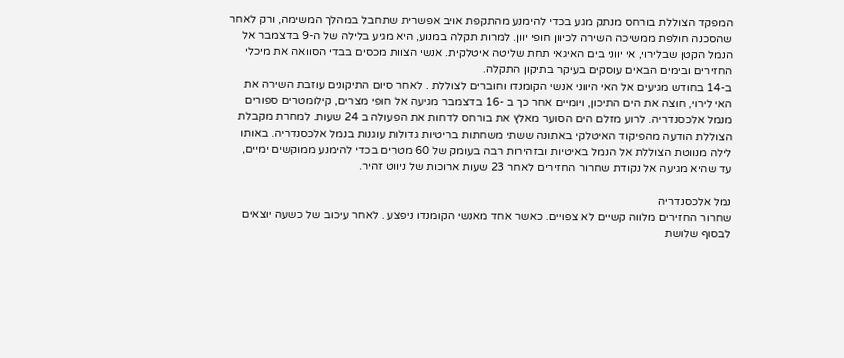המפקד הצוללת בורחס מנתק מגע בכדי להימנע מהתקפת אויב אפשרית שתחבל במהלך המשימה, ורק לאחר שהסכנה חולפת ממשיכה השירה לכיוון חופי יוון. למרות תקלה במנוע, היא מגיע בלילה של ה-9 בדצמבר אל הנמל הקטן שבלירוי, אי יווני בים האיגאי תחת שליטה איטלקית. אנשי הצוות מכסים בבדי הסוואה את מיכלי החזירים ובימים הבאים עוסקים בעיקר בתיקון התקלה.
ב-14 בחודש מגיעים אל האי היווני אנשי הקומנדו וחוברים לצוללת . לאחר סיום התיקונים עוזבת השירה את האי לירוי, חוצה את הים התיכון, ויומיים אחר כך ב -16 בדצמבר מגיעה אל חופי מצרים, קילומטרים ספורים מנמל אלכסנדריה. לרוע מזלם הים הסוער מאלץ את בורחס לדחות את הפעולה ב 24 שעות. למחרת מקבלת הצוללת הודעה מהפיקוד האיטלקי באתונה ששתי משחתות בריטיות גדולות עוגנות בנמל אלכסנדריה. באותו לילה מנווטת הצוללת אל הנמל באיטיות ובזהירות רבה בעומק של 60 מטרים בכדי להימנע ממוקשים ימיים, עד שהיא מגיעה אל נקודת שחרור החזירים לאחר 23 שעות ארוכות של ניווט זהיר.

נמל אלכסנדריה
שחרור החזירים מלווה קשיים לא צפויים. כאשר אחד מאנשי הקומנדו ניפצע . לאחר עיכוב של כשעה יוצאים לבסוף שלושת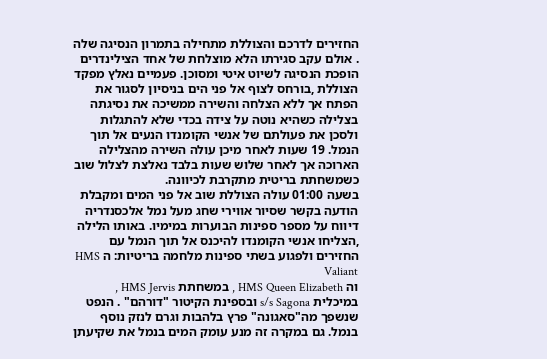החזירים לדרכם והצוללת מתחילה בתמרון הנסיגה שלה . אולם עקב סגירתו הלא מוצלחת של אחד הצילינדרים הופכת הנסיגה לשיוט איטי ומסוכן. פעמיים נאלץ מפקד הצוללת ,בורחס לצוף אל פני הים בניסיון לסגור את הפתח אך ללא הצלחה והשירה ממשיכה את נסיגתה בצלילה כשהיא נוטה על צידה בכדי שלא להתגלות ולסכן את פעולתם של אנשי הקומנדו הנעים אל תוך הנמל. 19 שעות לאחר מיכן עולה השירה מהצלילה הארוכה אך לאחר שלוש שעות בלבד נאלצת לצלול שוב כשמשחתת בריטית מתקרבת לכיוונה.
בשעה 01:00 עולה הצוללת שוב אל פני המים ומקבלת הודעה בקשר שסיור אווירי שחג מעל נמל אלכסנדריה דיווח על מספר ספינות הבוערות במימיו. באותו הלילה ,הצליחו אנשי הקומנדו להיכנס אל תוך הנמל עם החזירים ולפגוע בשתי ספינות מלחמה בריטיות: ה HMS Valiant
וה HMS Queen Elizabeth , במשחתת HMS Jervis , במיכלית s/s Sagona ובספינת הקיטור "דורהם" . הנפט שנשפך מה"סאגונה" פרץ בלהבות וגרם לנזק נוסף בנמל. גם במקרה זה מנע עומק המים בנמל את שקיעתן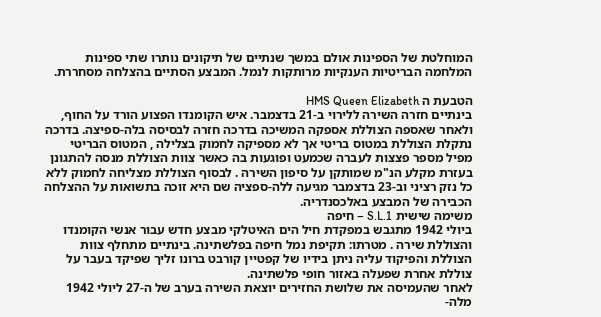המוחלטת של הספינות אולם במשך שנתיים של תיקונים נותרו שתי ספינות המלחמה הבריטיות הענקיות מרותקות לנמל. המבצע הסתיים בהצלחה מסחררת.

הטבעת ה HMS Queen Elizabeth
בינתיים חזרה השירה ללירוי ב-21 בדצמבר. איש הקומנדו הפצוע הורד על החוף, ולאחר שאספה הצוללת אספקה המשיכה בדרכה חזרה לבסיסה בלה-ספיצה. בדרכה נתקלת הצוללת במטוס בריטי אך לא מספיקה לחמוק בצלילה , המטוס הבריטי מפיל מספר פצצות לעברה שכמעט ופוגעות בה כאשר צוות הצוללת מנסה להתגונן בעזרת מקלע הנ"מ שמותקן על סיפון השירה . לבסוף הצוללת מצליחה לחמוק ללא כל נזק רציני וב-23 בדצמבר מגיעה ללה-ספציה שם היא זוכה בתשואות על ההצלחה הכבירה של המבצע באלכסנדריה.
משימה שישית S.L.1 – חיפה
ביולי 1942 מתגבש במפקדת חיל הים האיטלקי מבצע חדש עבור אנשי הקומנדו והצוללת שירה . מטרתו: תקיפת נמל חיפה בפלשתינה. בינתיים מתחלף צוות הצוללת והפיקוד עליה ניתן בידיו של קפטיין קורבט ברונו זליך שפיקד בעבר על צוללת אחרת שפעלה באזור חופי פלשתינה.
לאחר שהעמיסה את שלושת החזירים יוצאת השירה בערב של ה-27 ליולי 1942 מלה-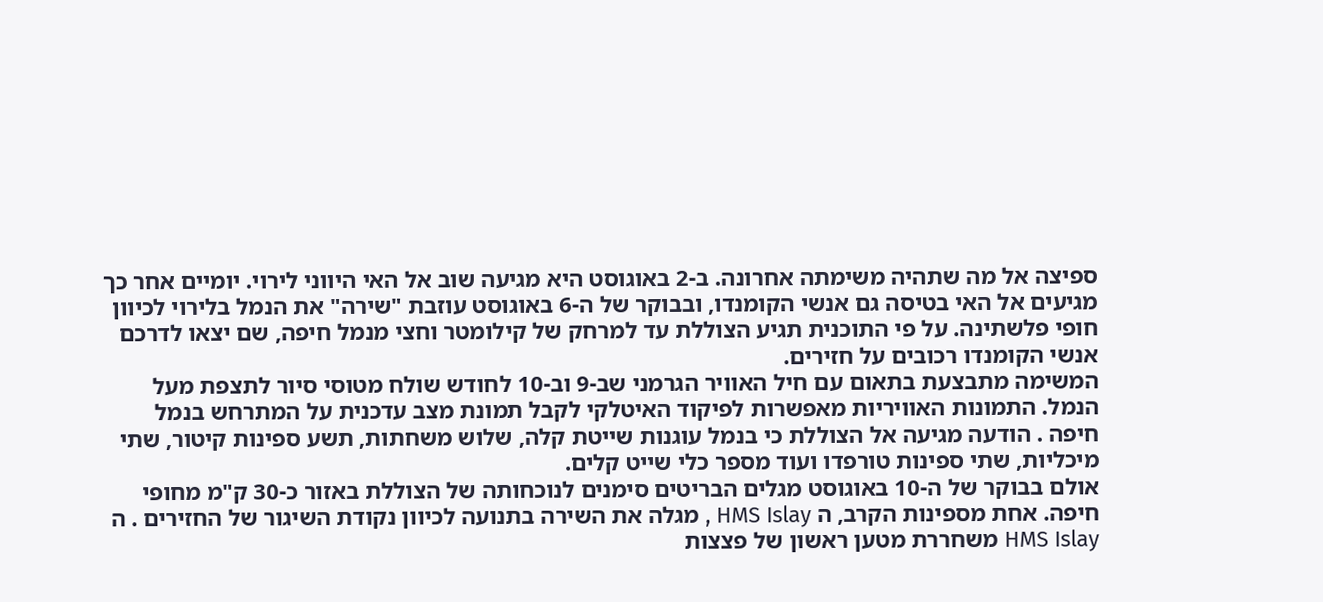ספיצה אל מה שתהיה משימתה אחרונה. ב-2 באוגוסט היא מגיעה שוב אל האי היווני לירוי. יומיים אחר כך מגיעים אל האי בטיסה גם אנשי הקומנדו, ובבוקר של ה-6 באוגוסט עוזבת "שירה" את הנמל בלירוי לכיוון חופי פלשתינה. על פי התוכנית תגיע הצוללת עד למרחק של קילומטר וחצי מנמל חיפה, שם יצאו לדרכם אנשי הקומנדו רכובים על חזירים.
המשימה מתבצעת בתאום עם חיל האוויר הגרמני שב-9 וב-10 לחודש שולח מטוסי סיור לתצפת מעל הנמל. התמונות האוויריות מאפשרות לפיקוד האיטלקי לקבל תמונת מצב עדכנית על המתרחש בנמל חיפה . הודעה מגיעה אל הצוללת כי בנמל עוגנות שייטת קלה, שלוש משחתות, תשע ספינות קיטור, שתי מיכליות, שתי ספינות טורפדו ועוד מספר כלי שייט קלים.
אולם בבוקר של ה-10 באוגוסט מגלים הבריטים סימנים לנוכחותה של הצוללת באזור כ-30 ק"מ מחופי חיפה. אחת מספינות הקרב, ה HMS Islay , מגלה את השירה בתנועה לכיוון נקודת השיגור של החזירים . ה HMS Islay משחררת מטען ראשון של פצצות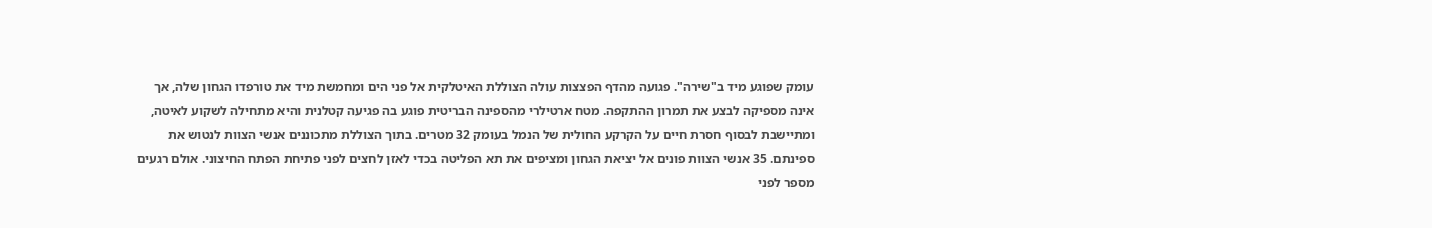עומק שפוגע מיד ב"שירה". פגועה מהדף הפצצות עולה הצוללת האיטלקית אל פני הים ומחמשת מיד את טורפדו הגחון שלה, אך אינה מספיקה לבצע את תמרון ההתקפה. מטח ארטילרי מהספינה הבריטית פוגע בה פגיעה קטלנית והיא מתחילה לשקוע לאיטה, ומתיישבת לבסוף חסרת חיים על הקרקע החולית של הנמל בעומק 32 מטרים. בתוך הצוללת מתכוננים אנשי הצוות לנטוש את ספינתם. 35 אנשי הצוות פונים אל יציאת הגחון ומציפים את תא הפליטה בכדי לאזן לחצים לפני פתיחת הפתח החיצוני. אולם רגעים מספר לפני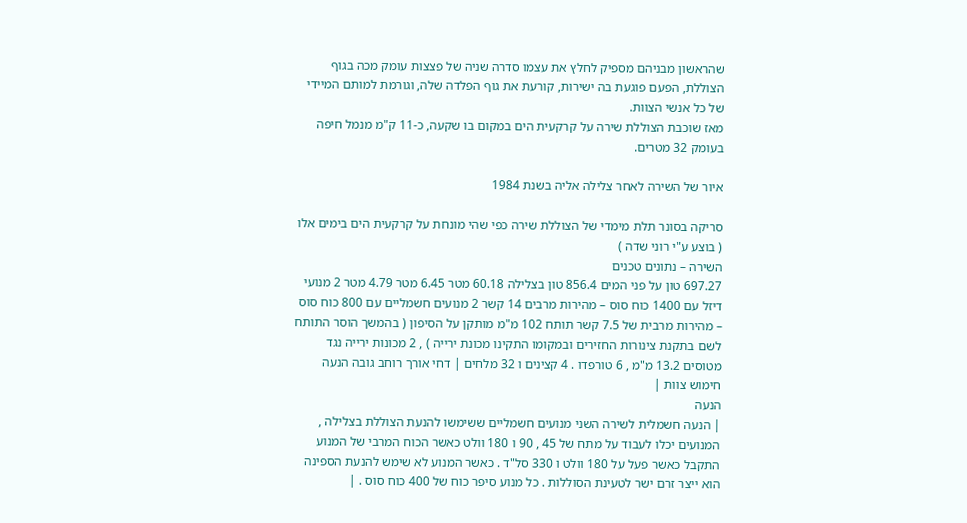שהראשון מבניהם מספיק לחלץ את עצמו סדרה שניה של פצצות עומק מכה בגוף הצוללת, הפעם פוגעת בה ישירות, קורעת את גוף הפלדה שלה, וגורמת למותם המיידי של כל אנשי הצוות.
מאז שוכבת הצוללת שירה על קרקעית הים במקום בו שקעה, כ-11 ק"מ מנמל חיפה בעומק 32 מטרים.

איור של השירה לאחר צלילה אליה בשנת 1984

סריקה בסונר תלת מימדי של הצוללת שירה כפי שהי מונחת על קרקעית הים בימים אלו
( בוצע ע"י רוני שדה )
השירה – נתונים טכנים
697.27 טון על פני המים 856.4 טון בצלילה 60.18 מטר 6.45 מטר 4.79 מטר 2 מנועי דיזל עם 1400 כוח סוס – מהירות מרבים 14 קשר 2 מנועים חשמליים עם 800 כוח סוס – מהירות מרבית של 7.5 קשר תותח 102 מ"מ מותקן על הסיפון ( בהמשך הוסר התותח לשם בתקנת צינורות החזירים ובמקומו התקינו מכונת ירייה ) , 2 מכונות ירייה נגד מטוסים 13.2 מ"מ , 6 טורפדו . 4 קצינים ו 32 מלחים | דחי אורך רוחב גובה הנעה חימוש צוות |
הנעה
| הנעה חשמלית לשירה השני מנועים חשמליים ששימשו להנעת הצוללת בצלילה , המנועים יכלו לעבוד על מתח של 45 , 90 ו 180 וולט כאשר הכוח המרבי של המנוע התקבל כאשר פעל על 180 וולט ו 330 סל"ד . כאשר המנוע לא שימש להנעת הספינה הוא ייצר זרם ישר לטעינת הסוללות . כל מנוע סיפר כוח של 400 כוח סוס . |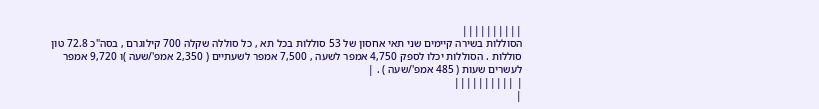||||||||||
הסוללות בשירה קיימים שני תאי אחסון של 53 סוללות בכל תא , כל סוללה שקלה 700 קילוגרם , בסה"כ 72.8 טון סוללות . הסוללות יכלו לספק 4,750 אמפר לשעה , 7,500 אמפר לשעתיים ( 2,350 אמפ'/שעה )ו 9,720 אמפר לעשרים שעות ( 485 אמפ'/שעה ) . |
| ||||||||||
|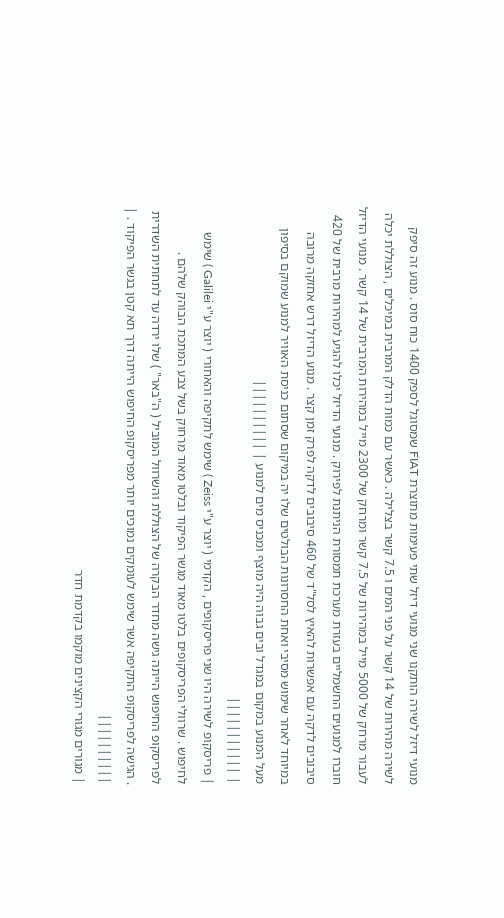מנועי דיזל לשירה הותקנו שני מנועי דיזל שתי פעימות מתוצרת FIAT שמסוגל לספק 1400 כוח סוס . מנוע זה סיפק לשירה מהירות של 14 קשר על פני המים ו 7.5 קשר בצלילה . כאשר עם כמות הדלק המרבית במיכלים , הצוללת יכלה לעבור מרחק של 5000 מייל במהירות של 7.5 קשר ומרחק של 2300 מייל במהירות המרבית של 14 קשר . מנועי הדיזל חוברו למנועים החשמליים בעזרת מערכת תמסורת הניתנת לפירוק . מנועי הדיזל יכלו להגיע למהירות מרבית של 420 סיבובים לדקה עם אפשרות להאיץ לסל"ד של 460 סיבובים לדקה לפרק זמן קצר . מנוע הדיזל דרש אחזקה מרובה במיוחד לאחר שימוש מסיבי ואחת החסרונות הבולטים שלו יה במיקום שסתום כניסת האוויר למנוע שמוקם בסיפון מעל המנוע במקום במגדל ובים גבוה היה מוצף ומכניס מים למנוע | ||||||||||
| |||||||||||
| פריסקופ לשירה היו שני פריסקופים , הקדמי ( יוצר ע"י Zeiss ) שימש לתקיפה והאחורי ( יוצר ע"י Galilei ) שימש לחיפוש . שרוולי הפריסקופים בלטו מאוד מגשר הפיקוד ובלטו מאוד מרחוק בשל צבע המתכת הבוהק שלהם . לפריסקופ החיפוש הייתה גישה מחדר הבקרה של הצוללת והשרוול המוביל ( ה"באר" ) שלו ירדה עד לתחתית השדרית . הגישה לפריסקופ התקיפה אשר שימש לעומקים נמוכים יותר מפריסקופ החיפוש הייתה דרך תא קטן בגשר הפיקוד . | ||||||||||
| מגורים מגורי הקצינים מוקמו בקדמת חדר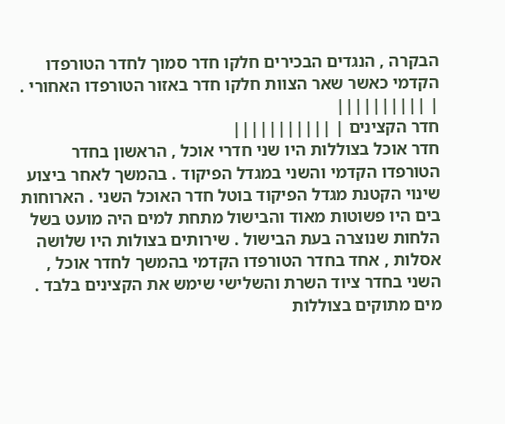הבקרה , הנגדים הבכירים חלקו חדר סמוך לחדר הטורפדו הקדמי כאשר שאר הצוות חלקו חדר באזור הטורפדו האחורי . | ||||||||||
חדר הקצינים | |||||||||||
חדר אוכל בצוללות היו שני חדרי אוכל , הראשון בחדר הטורפדו הקדמי והשני במגדל הפיקוד . בהמשך לאחר ביצוע שינוי הקטנת מגדל הפיקוד בוטל חדר האוכל השני . הארוחות בים היו פשוטות מאוד והבישול מתחת למים היה מועט בשל הלחות שנוצרה בעת הבישול . שירותים בצולות היו שלושה אסלות , אחד בחדר הטורפדו הקדמי בהמשך לחדר אוכל , השני בחדר ציוד השרת והשלישי שימש את הקצינים בלבד . מים מתוקים בצוללות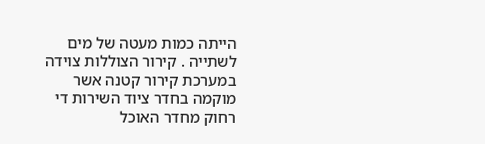הייתה כמות מעטה של מים לשתייה . קירור הצוללות צוידה במערכת קירור קטנה אשר מוקמה בחדר ציוד השירות די רחוק מחדר האוכל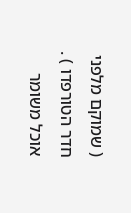( שמוקם מלפני חדר הטורפדו ) . אוכל משומר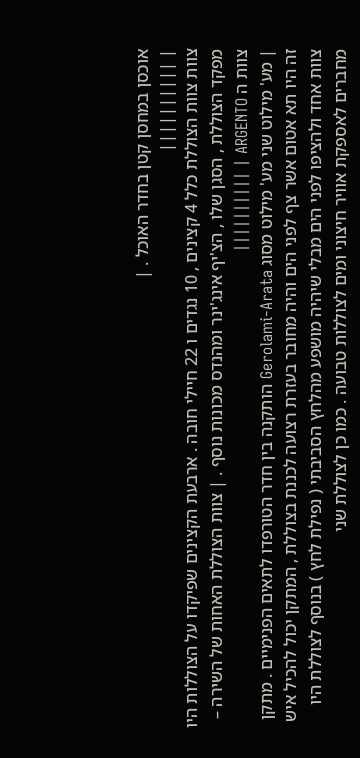אוכסן במחסן קטן בחדר האוכל . |
| ||||||||||
צוות צוות הצוללת כלל 4 קצינים , 10 נגדים ו 22 חיילי חובה . ארבעת הקצינים שפיקדו על הצוללות היו מפקד הצוללת , הסגן שלו , הצ'יף אינג'ינר ומהנדס מכונות נוסף . | צוות הצוללת האחות של השירה – צוות ה ARGENTO | ||||||||||
| מע' מילוט שני מע' מילוט מסוג Gerolami-Arata הותקנה בין חדר הטורפדו לתאים הפנימיים . מתקן זה היו תא אטום אשר צף לפני הים והיה מחובר בעזרת רצועה לכננת בצוללת , המתקן יכול להכיל איש צוות אחד ולהציפו לפני הים מבלי שיהיה מושפע מהלחץ הסביבתי ( נפילת לחץ ) בנוסף לצוללת היו מחברים לאספקת אוויר חיצוני ומים לצוללות טבועה . כמו כן לצוללת שני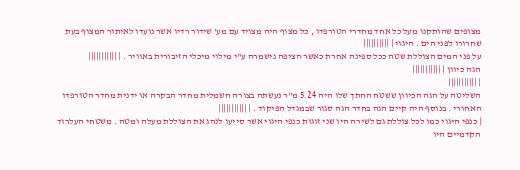מצופים שהותקנו מעל כל אחד מחדרי הטורפדו , כל מצוף היה מצויד עם מע' שידור רדיו אשר נועדו לאיתור המצוף בעת שחרורו לפני הים . היגוי | ||||||||||
על פני המים הצוללת שטה ככל ספינה אחרת כאשר הציפה נישמרה ע"י מילוי מיכלי הזיבורית באוויר . | |||||||||||
הגה כיוון | |||||||||||
| |||||||||||
השליטה על הגה הכיוון ששטח החתך שלו היה 5.24 מ"ר נעשתה בצורה חשמלית מחדר הבקרה או ידנית מחדר הטורפדו האחורי . בנוסף היה קיים הגה בחדר הגה סגור שבמגדל הפיקוד . | |||||||||||
| כנפי היגוי כמו לכל צוללת גם לשירה היו שני זוגות כנפי היגוי אשר סייעו לנהג את הצוללת מעלה ומטה . משטחי העלרוד הקדמיים היו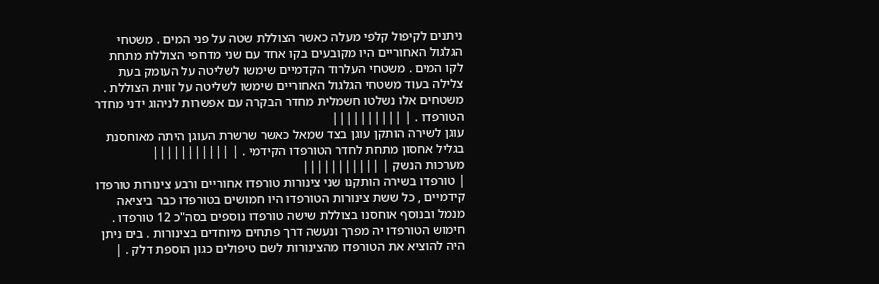ניתנים לקיפול קלפי מעלה כאשר הצוללת שטה על פני המים . משטחי הגלגול האחוריים היו מקובעים בקו אחד עם שני מדחפי הצוללת מתחת לקו המים . משטחי העלרוד הקדמיים שימשו לשליטה על העומק בעת צלילה בעוד משטחי הגלגול האחוריים שימשו לשליטה על זווית הצוללת . משטחים אלו נשלטו חשמלית מחדר הבקרה עם אפשרות לניהוג ידני מחדר הטורפדו . | ||||||||||
עוגן לשירה הותקן עוגן בצד שמאל כאשר שרשרת העוגן היתה מאוחסנת בגליל אחסון מתחת לחדר הטורפדו הקידמי . | |||||||||||
מערכות הנשק | |||||||||||
| טורפדו בשירה הותקנו שני צינורות טורפדו אחוריים ורבע צינורות טורפדו קידמיים , כל ששת צינורות הטורפדו היו חמושים בטורפדו כבר ביציאה מנמל ובנוסף אוחסנו בצוללת שישה טורפדו נוספים בסה"כ 12 טורפדו . חימוש הטורפדו יה מפרך ונעשה דרך פתחים מיוחדים בצינורות . בים ניתן היה להוציא את הטורפדו מהצינורות לשם טיפולים כגון הוספת דלק . |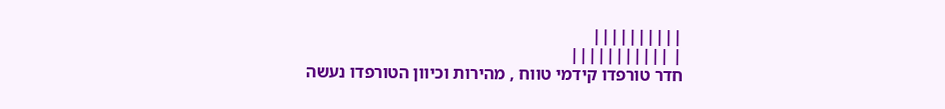||||||||||
| |||||||||||
חדר טורפדו קידמי טווח , מהירות וכיוון הטורפדו נעשה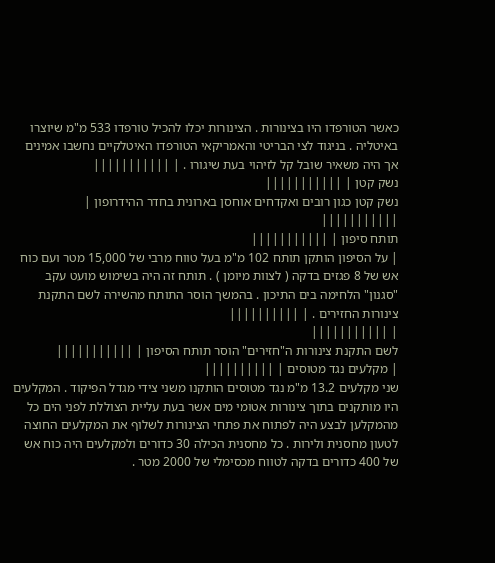כאשר הטורפדו היו בצינורות . הצינורות יכלו להכיל טורפדו 533 מ"מ שיוצרו באיטליה . בניגוד לצי הבריטי והאמריקאי הטורפדו האיטלקיים נחשבו אמינים אך היה משאיר שובל קל לזיהוי בעת שיגורו . | |||||||||||
נשק קטן | |||||||||||
נשק קטן כגון רובים ואקדחים אוחסן בארונית בחדר ההידרופון | |||||||||||
תותח סיפון | |||||||||||
| על הסיפון הותקן תותח 102 מ"מ בעל טווח מרבי של 15,000 מטר ועם כוח אש של 8 פגזים בדקה ( לצוות מיומן ) . תותח זה היה בשימוש מועט עקב "סגנון" הלחימה בים התיכון . בהמשך הוסר התותח מהשירה לשם התקנת צינורות החזירים . | ||||||||||
| |||||||||||
לשם התקנת צינורות ה"חזירים" הוסר תותח הסיפון | |||||||||||
| מקלעים נגד מטוסים | ||||||||||
שני מקלעים 13.2 מ"מ נגד מטוסים הותקנו משני צידי מגדל הפיקוד . המקלעים היו מותקנים בתוך צינורות אטומי מים אשר בעת עליית הצוללת לפני הים כל מהמקלען לבצע היה לפתוח את פתחי הצינורות לשלוף את המקלעים החוצה לטעון מחסנית ולירות . כל מחסנית הכילה 30 כדורים ולמקלעים היה כוח אש של 400 כדורים בדקה לטווח מכסימלי של 2000 מטר .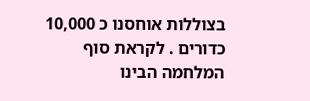בצוללות אוחסנו כ 10,000 כדורים . לקראת סוף המלחמה הבינו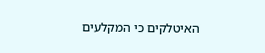האיטלקים כי המקלעים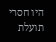היו חסרי תועלת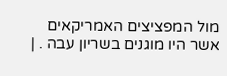מול המפציצים האמריקאים אשר היו מוגנים בשריון עבה . |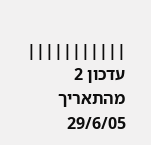|||||||||||
עדכון 2 מהתאריך 29/6/05